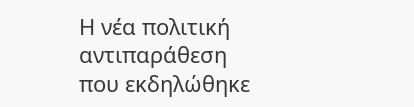Η νέα πολιτική αντιπαράθεση που εκδηλώθηκε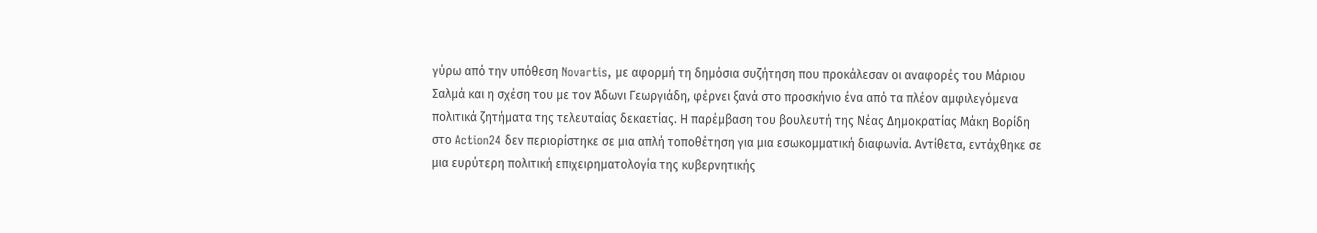γύρω από την υπόθεση Novartis, με αφορμή τη δημόσια συζήτηση που προκάλεσαν οι αναφορές του Μάριου Σαλμά και η σχέση του με τον Άδωνι Γεωργιάδη, φέρνει ξανά στο προσκήνιο ένα από τα πλέον αμφιλεγόμενα πολιτικά ζητήματα της τελευταίας δεκαετίας. Η παρέμβαση του βουλευτή της Νέας Δημοκρατίας Μάκη Βορίδη στο Action24 δεν περιορίστηκε σε μια απλή τοποθέτηση για μια εσωκομματική διαφωνία. Αντίθετα, εντάχθηκε σε μια ευρύτερη πολιτική επιχειρηματολογία της κυβερνητικής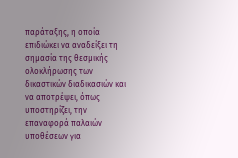παράταξης, η οποία επιδιώκει να αναδείξει τη σημασία της θεσμικής ολοκλήρωσης των δικαστικών διαδικασιών και να αποτρέψει, όπως υποστηρίζει, την επαναφορά παλαιών υποθέσεων για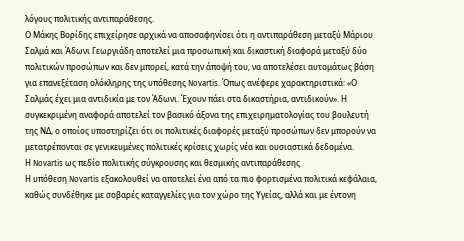λόγους πολιτικής αντιπαράθεσης.
Ο Μάκης Βορίδης επιχείρησε αρχικά να αποσαφηνίσει ότι η αντιπαράθεση μεταξύ Μάριου Σαλμά και Άδωνι Γεωργιάδη αποτελεί μια προσωπική και δικαστική διαφορά μεταξύ δύο πολιτικών προσώπων και δεν μπορεί, κατά την άποψή του, να αποτελέσει αυτομάτως βάση για επανεξέταση ολόκληρης της υπόθεσης Novartis. Όπως ανέφερε χαρακτηριστικά: «Ο Σαλμάς έχει μια αντιδικία με τον Άδωνι. Έχουν πάει στα δικαστήρια, αντιδικούν». Η συγκεκριμένη αναφορά αποτελεί τον βασικό άξονα της επιχειρηματολογίας του βουλευτή της ΝΔ, ο οποίος υποστηρίζει ότι οι πολιτικές διαφορές μεταξύ προσώπων δεν μπορούν να μετατρέπονται σε γενικευμένες πολιτικές κρίσεις χωρίς νέα και ουσιαστικά δεδομένα.
Η Novartis ως πεδίο πολιτικής σύγκρουσης και θεσμικής αντιπαράθεσης
Η υπόθεση Novartis εξακολουθεί να αποτελεί ένα από τα πιο φορτισμένα πολιτικά κεφάλαια, καθώς συνδέθηκε με σοβαρές καταγγελίες για τον χώρο της Υγείας, αλλά και με έντονη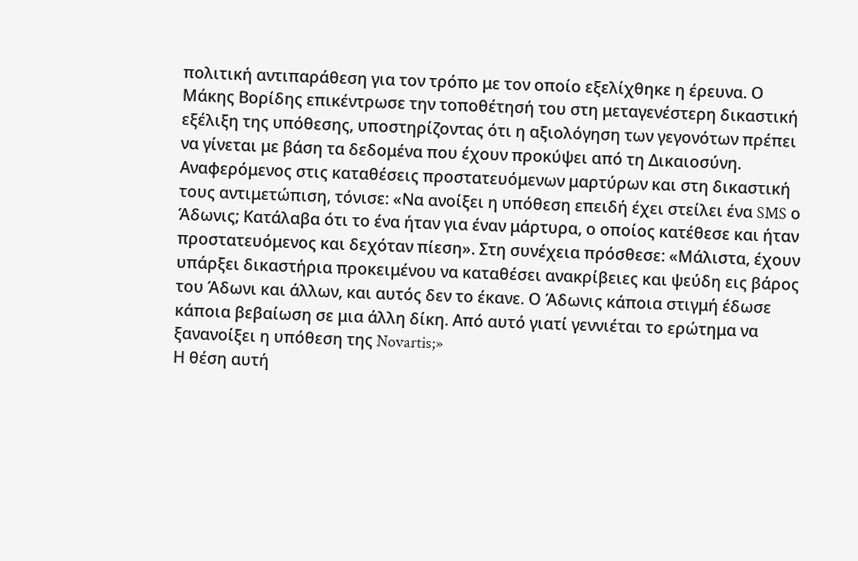πολιτική αντιπαράθεση για τον τρόπο με τον οποίο εξελίχθηκε η έρευνα. Ο Μάκης Βορίδης επικέντρωσε την τοποθέτησή του στη μεταγενέστερη δικαστική εξέλιξη της υπόθεσης, υποστηρίζοντας ότι η αξιολόγηση των γεγονότων πρέπει να γίνεται με βάση τα δεδομένα που έχουν προκύψει από τη Δικαιοσύνη.
Αναφερόμενος στις καταθέσεις προστατευόμενων μαρτύρων και στη δικαστική τους αντιμετώπιση, τόνισε: «Να ανοίξει η υπόθεση επειδή έχει στείλει ένα SMS ο Άδωνις; Κατάλαβα ότι το ένα ήταν για έναν μάρτυρα, ο οποίος κατέθεσε και ήταν προστατευόμενος και δεχόταν πίεση». Στη συνέχεια πρόσθεσε: «Μάλιστα, έχουν υπάρξει δικαστήρια προκειμένου να καταθέσει ανακρίβειες και ψεύδη εις βάρος του Άδωνι και άλλων, και αυτός δεν το έκανε. Ο Άδωνις κάποια στιγμή έδωσε κάποια βεβαίωση σε μια άλλη δίκη. Από αυτό γιατί γεννιέται το ερώτημα να ξανανοίξει η υπόθεση της Novartis;»
Η θέση αυτή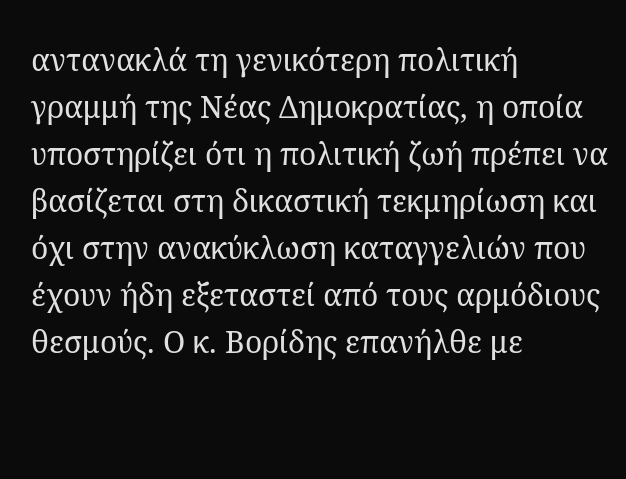αντανακλά τη γενικότερη πολιτική γραμμή της Νέας Δημοκρατίας, η οποία υποστηρίζει ότι η πολιτική ζωή πρέπει να βασίζεται στη δικαστική τεκμηρίωση και όχι στην ανακύκλωση καταγγελιών που έχουν ήδη εξεταστεί από τους αρμόδιους θεσμούς. Ο κ. Βορίδης επανήλθε με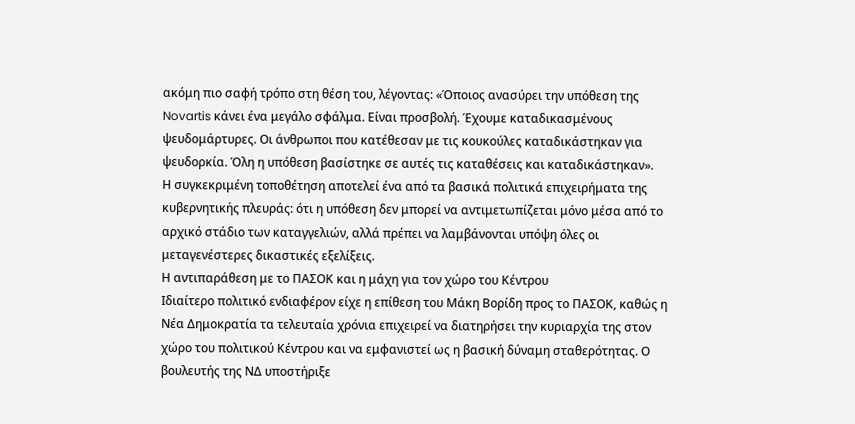ακόμη πιο σαφή τρόπο στη θέση του, λέγοντας: «Όποιος ανασύρει την υπόθεση της Novartis κάνει ένα μεγάλο σφάλμα. Είναι προσβολή. Έχουμε καταδικασμένους ψευδομάρτυρες. Οι άνθρωποι που κατέθεσαν με τις κουκούλες καταδικάστηκαν για ψευδορκία. Όλη η υπόθεση βασίστηκε σε αυτές τις καταθέσεις και καταδικάστηκαν».
Η συγκεκριμένη τοποθέτηση αποτελεί ένα από τα βασικά πολιτικά επιχειρήματα της κυβερνητικής πλευράς: ότι η υπόθεση δεν μπορεί να αντιμετωπίζεται μόνο μέσα από το αρχικό στάδιο των καταγγελιών, αλλά πρέπει να λαμβάνονται υπόψη όλες οι μεταγενέστερες δικαστικές εξελίξεις.
Η αντιπαράθεση με το ΠΑΣΟΚ και η μάχη για τον χώρο του Κέντρου
Ιδιαίτερο πολιτικό ενδιαφέρον είχε η επίθεση του Μάκη Βορίδη προς το ΠΑΣΟΚ, καθώς η Νέα Δημοκρατία τα τελευταία χρόνια επιχειρεί να διατηρήσει την κυριαρχία της στον χώρο του πολιτικού Κέντρου και να εμφανιστεί ως η βασική δύναμη σταθερότητας. Ο βουλευτής της ΝΔ υποστήριξε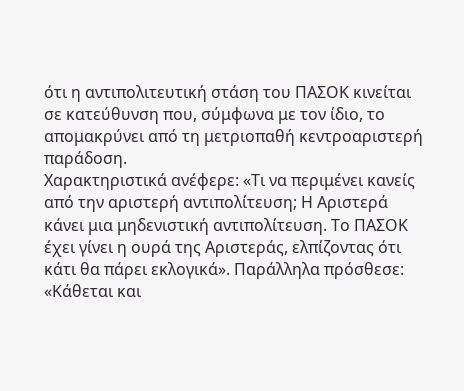ότι η αντιπολιτευτική στάση του ΠΑΣΟΚ κινείται σε κατεύθυνση που, σύμφωνα με τον ίδιο, το απομακρύνει από τη μετριοπαθή κεντροαριστερή παράδοση.
Χαρακτηριστικά ανέφερε: «Τι να περιμένει κανείς από την αριστερή αντιπολίτευση; Η Αριστερά κάνει μια μηδενιστική αντιπολίτευση. Το ΠΑΣΟΚ έχει γίνει η ουρά της Αριστεράς, ελπίζοντας ότι κάτι θα πάρει εκλογικά». Παράλληλα πρόσθεσε: «Κάθεται και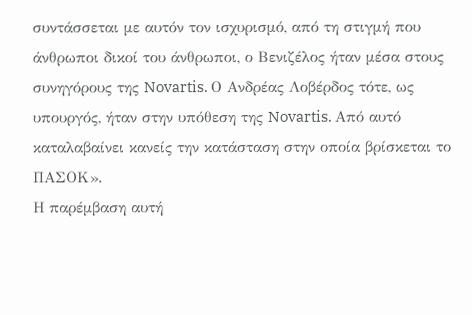συντάσσεται με αυτόν τον ισχυρισμό, από τη στιγμή που άνθρωποι δικοί του άνθρωποι, ο Βενιζέλος ήταν μέσα στους συνηγόρους της Novartis. Ο Ανδρέας Λοβέρδος τότε, ως υπουργός, ήταν στην υπόθεση της Novartis. Από αυτό καταλαβαίνει κανείς την κατάσταση στην οποία βρίσκεται το ΠΑΣΟΚ».
Η παρέμβαση αυτή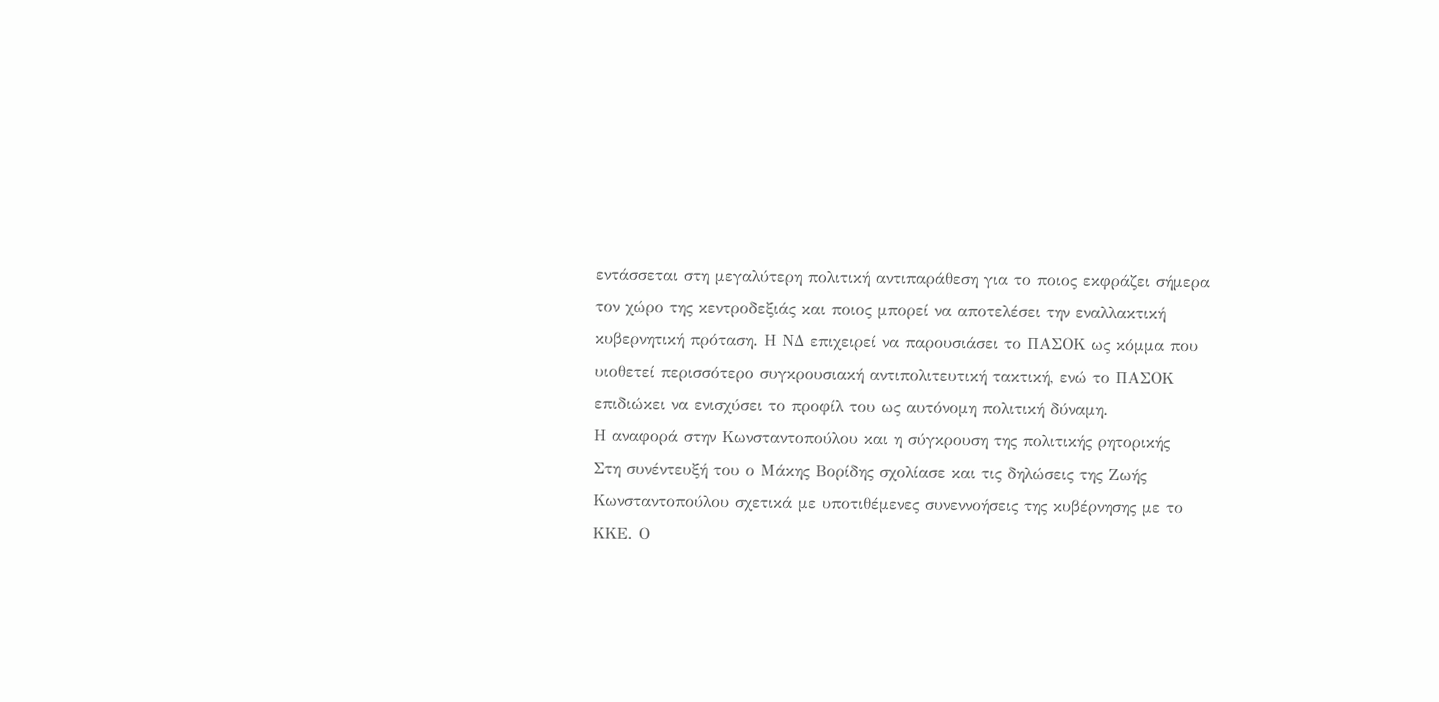εντάσσεται στη μεγαλύτερη πολιτική αντιπαράθεση για το ποιος εκφράζει σήμερα τον χώρο της κεντροδεξιάς και ποιος μπορεί να αποτελέσει την εναλλακτική κυβερνητική πρόταση. Η ΝΔ επιχειρεί να παρουσιάσει το ΠΑΣΟΚ ως κόμμα που υιοθετεί περισσότερο συγκρουσιακή αντιπολιτευτική τακτική, ενώ το ΠΑΣΟΚ επιδιώκει να ενισχύσει το προφίλ του ως αυτόνομη πολιτική δύναμη.
Η αναφορά στην Κωνσταντοπούλου και η σύγκρουση της πολιτικής ρητορικής
Στη συνέντευξή του ο Μάκης Βορίδης σχολίασε και τις δηλώσεις της Ζωής Κωνσταντοπούλου σχετικά με υποτιθέμενες συνεννοήσεις της κυβέρνησης με το ΚΚΕ. Ο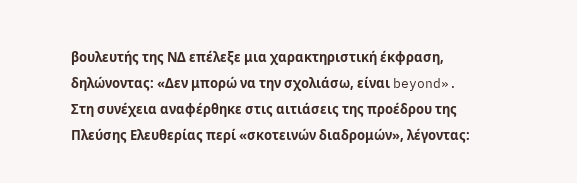βουλευτής της ΝΔ επέλεξε μια χαρακτηριστική έκφραση, δηλώνοντας: «Δεν μπορώ να την σχολιάσω, είναι beyond». Στη συνέχεια αναφέρθηκε στις αιτιάσεις της προέδρου της Πλεύσης Ελευθερίας περί «σκοτεινών διαδρομών», λέγοντας: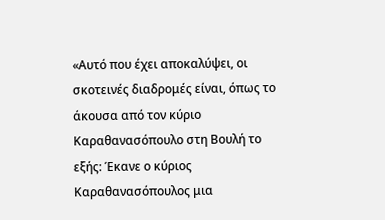«Αυτό που έχει αποκαλύψει, οι σκοτεινές διαδρομές είναι, όπως το άκουσα από τον κύριο Καραθανασόπουλο στη Βουλή το εξής: Έκανε ο κύριος Καραθανασόπουλος μια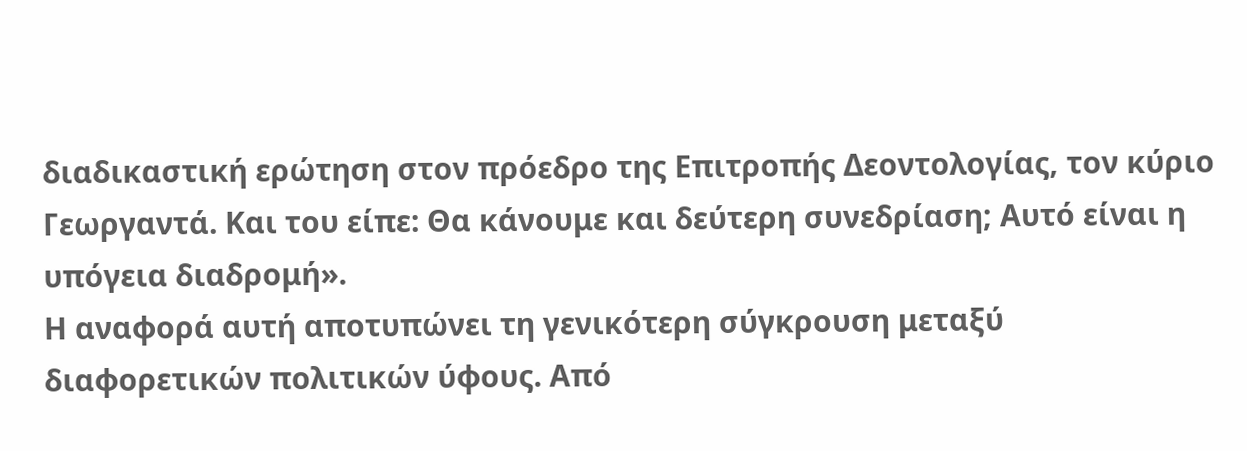διαδικαστική ερώτηση στον πρόεδρο της Επιτροπής Δεοντολογίας, τον κύριο Γεωργαντά. Και του είπε: Θα κάνουμε και δεύτερη συνεδρίαση; Αυτό είναι η υπόγεια διαδρομή».
Η αναφορά αυτή αποτυπώνει τη γενικότερη σύγκρουση μεταξύ διαφορετικών πολιτικών ύφους. Από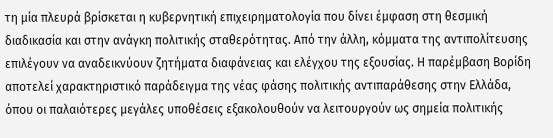τη μία πλευρά βρίσκεται η κυβερνητική επιχειρηματολογία που δίνει έμφαση στη θεσμική διαδικασία και στην ανάγκη πολιτικής σταθερότητας. Από την άλλη, κόμματα της αντιπολίτευσης επιλέγουν να αναδεικνύουν ζητήματα διαφάνειας και ελέγχου της εξουσίας. Η παρέμβαση Βορίδη αποτελεί χαρακτηριστικό παράδειγμα της νέας φάσης πολιτικής αντιπαράθεσης στην Ελλάδα, όπου οι παλαιότερες μεγάλες υποθέσεις εξακολουθούν να λειτουργούν ως σημεία πολιτικής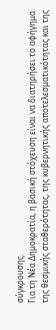σύγκρουσης.
Για τη Νέα Δημοκρατία, η βασική στόχευση είναι να διατηρήσει το αφήγημα της θεσμικής σταθερότητας, της κυβερνητικής αποτελεσματικότητας και της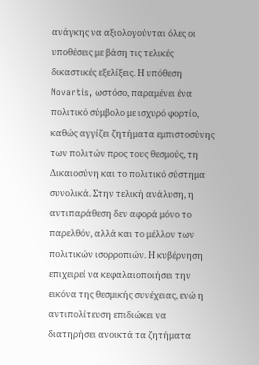ανάγκης να αξιολογούνται όλες οι υποθέσεις με βάση τις τελικές δικαστικές εξελίξεις. Η υπόθεση Novartis, ωστόσο, παραμένει ένα πολιτικό σύμβολο με ισχυρό φορτίο, καθώς αγγίζει ζητήματα εμπιστοσύνης των πολιτών προς τους θεσμούς, τη Δικαιοσύνη και το πολιτικό σύστημα συνολικά. Στην τελική ανάλυση, η αντιπαράθεση δεν αφορά μόνο το παρελθόν, αλλά και το μέλλον των πολιτικών ισορροπιών. Η κυβέρνηση επιχειρεί να κεφαλαιοποιήσει την εικόνα της θεσμικής συνέχειας, ενώ η αντιπολίτευση επιδιώκει να διατηρήσει ανοικτά τα ζητήματα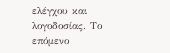ελέγχου και λογοδοσίας. Το επόμενο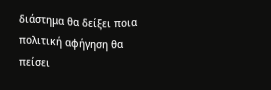διάστημα θα δείξει ποια πολιτική αφήγηση θα πείσει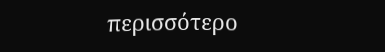περισσότερο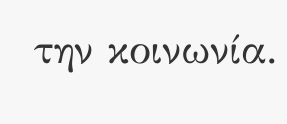την κοινωνία.